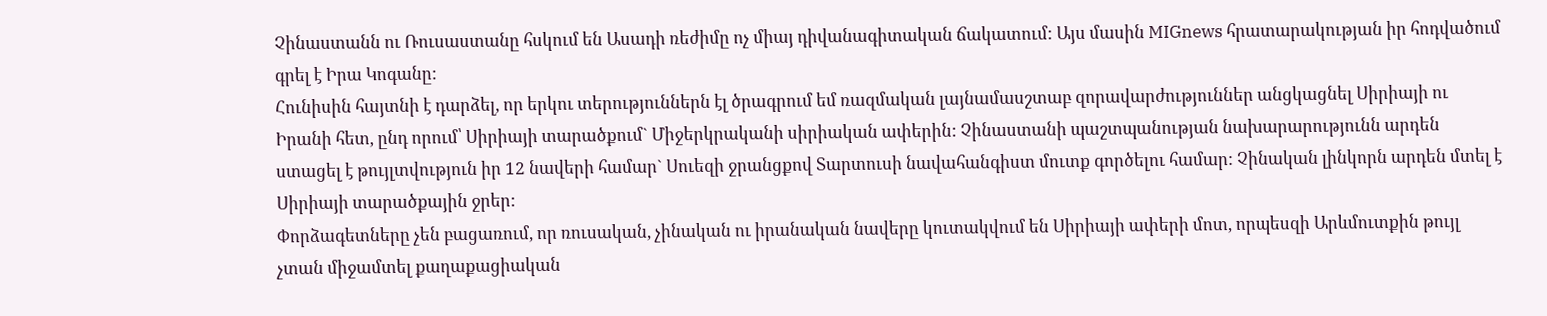Չինաստանն ու Ռուսաստանը հսկում են Ասադի ռեժիմը ոչ միայ դիվանագիտական ճակատում: Այս մասին MIGnews հրատարակության իր հոդվածում գրել է Իրա Կոգանը:
Հունիսին հայտնի է դարձել, որ երկու տերություններն էլ ծրագրում եմ ռազմական լայնամասշտաբ զորավարժություններ անցկացնել Սիրիայի ու Իրանի հետ, ընդ որում՝ Սիրիայի տարածքում` Միջերկրականի սիրիական ափերին: Չինաստանի պաշտպանության նախարարությունն արդեն ստացել է թույլտվություն իր 12 նավերի համար` Սուեզի ջրանցքով Տարտուսի նավահանգիստ մուտք գործելու համար: Չինական լինկորն արդեն մտել է Սիրիայի տարածքային ջրեր:
Փորձագետները չեն բացառում, որ ռուսական, չինական ու իրանական նավերը կուտակվում են Սիրիայի ափերի մոտ, որպեսզի Արևմուտքին թույլ չտան միջամտել քաղաքացիական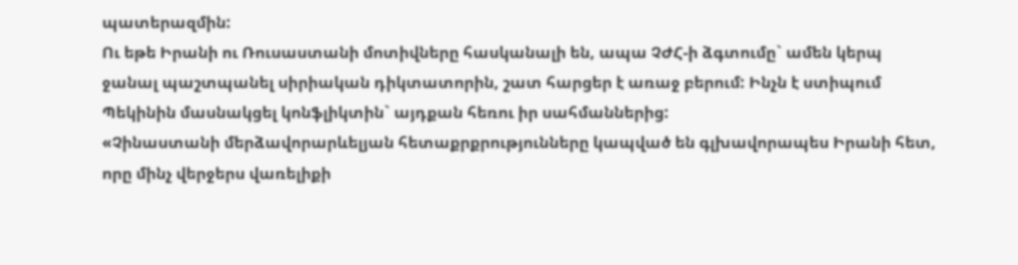պատերազմին:
Ու եթե Իրանի ու Ռուսաստանի մոտիվները հասկանալի են, ապա ՉԺՀ-ի ձգտումը` ամեն կերպ ջանալ պաշտպանել սիրիական դիկտատորին, շատ հարցեր է առաջ բերում: Ինչն է ստիպում Պեկինին մասնակցել կոնֆլիկտին` այդքան հեռու իր սահմաններից:
«Չինաստանի մերձավորարևելյան հետաքրքրությունները կապված են գլխավորապես Իրանի հետ, որը մինչ վերջերս վառելիքի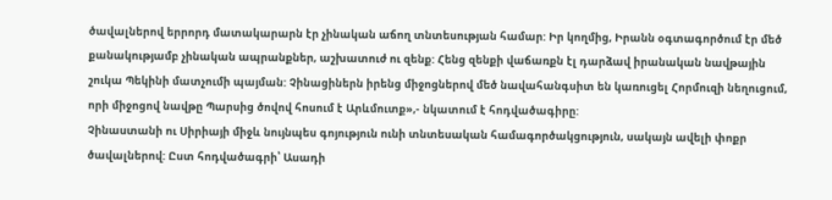ծավալներով երրորդ մատակարարն էր չինական աճող տնտեսության համար: Իր կողմից, Իրանն օգտագործում էր մեծ քանակությամբ չինական ապրանքներ, աշխատուժ ու զենք: Հենց զենքի վաճառքն էլ դարձավ իրանական նավթային շուկա Պեկինի մատչումի պայման: Չինացիներն իրենց միջոցներով մեծ նավահանգսիտ են կառուցել Հորմուզի նեղուցում, որի միջոցով նավթը Պարսից ծովով հոսում է Արևմուտք»,- նկատում է հոդվածագիրը:
Չինաստանի ու Սիրիայի միջև նույնպես գոյություն ունի տնտեսական համագործակցություն, սակայն ավելի փոքր ծավալներով: Ըստ հոդվածագրի՝ Ասադի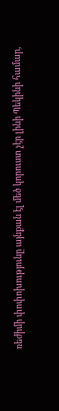ռեժիմի փոփոխությունը այնքան էլ մեծ կորուստ չէր լինի Պեկինի համար,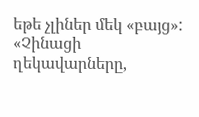եթե չլիներ մեկ «բայց»:
«Չինացի ղեկավարները,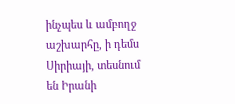ինչպես և ամբողջ աշխարհը, ի դեմս Սիրիայի, տեսնում են Իրանի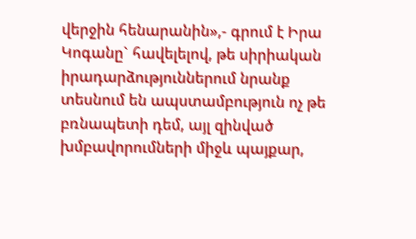վերջին հենարանին»,- գրում է Իրա Կոգանը` հավելելով, թե սիրիական իրադարձություններում նրանք տեսնում են ապստամբություն ոչ թե բռնապետի դեմ, այլ զինված խմբավորումների միջև պայքար,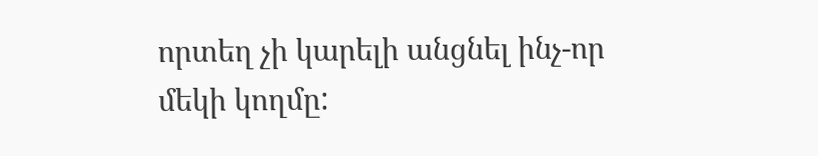որտեղ չի կարելի անցնել ինչ-որ մեկի կողմը: